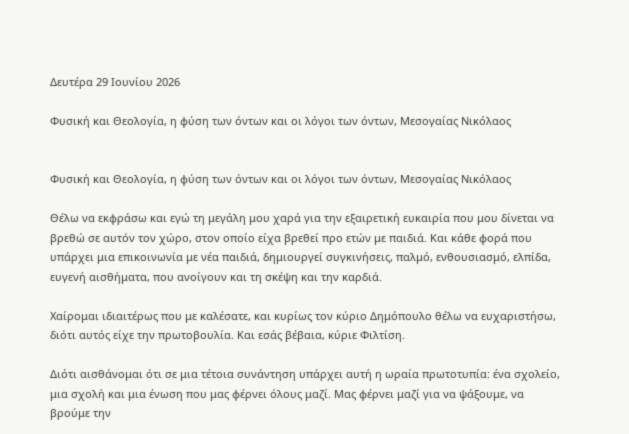Δευτέρα 29 Ιουνίου 2026

Φυσική και Θεολογία, η φύση των όντων και οι λόγοι των όντων, Μεσογαίας Νικόλαος


Φυσική και Θεολογία, η φύση των όντων και οι λόγοι των όντων, Μεσογαίας Νικόλαος

Θέλω να εκφράσω και εγώ τη μεγάλη μου χαρά για την εξαιρετική ευκαιρία που μου δίνεται να βρεθώ σε αυτόν τον χώρο, στον οποίο είχα βρεθεί προ ετών με παιδιά. Και κάθε φορά που υπάρχει μια επικοινωνία με νέα παιδιά, δημιουργεί συγκινήσεις, παλμό, ενθουσιασμό, ελπίδα, ευγενή αισθήματα, που ανοίγουν και τη σκέψη και την καρδιά.

Χαίρομαι ιδιαιτέρως που με καλέσατε, και κυρίως τον κύριο Δημόπουλο θέλω να ευχαριστήσω, διότι αυτός είχε την πρωτοβουλία. Και εσάς βέβαια, κύριε Φιλτίση.

Διότι αισθάνομαι ότι σε μια τέτοια συνάντηση υπάρχει αυτή η ωραία πρωτοτυπία: ένα σχολείο, μια σχολή και μια ένωση που μας φέρνει όλους μαζί. Μας φέρνει μαζί για να ψάξουμε, να βρούμε την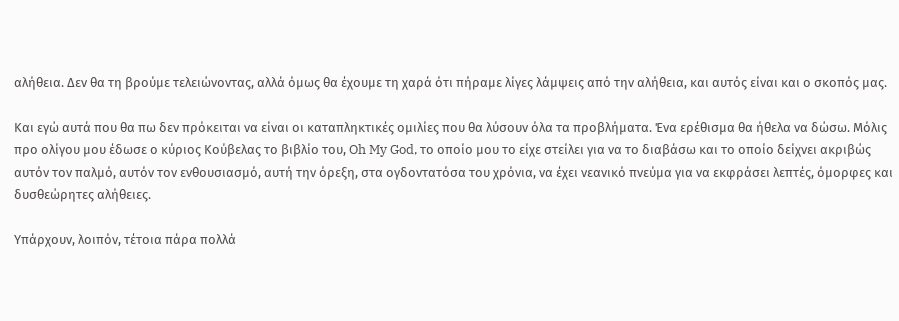αλήθεια. Δεν θα τη βρούμε τελειώνοντας, αλλά όμως θα έχουμε τη χαρά ότι πήραμε λίγες λάμψεις από την αλήθεια, και αυτός είναι και ο σκοπός μας.

Και εγώ αυτά που θα πω δεν πρόκειται να είναι οι καταπληκτικές ομιλίες που θα λύσουν όλα τα προβλήματα. Ένα ερέθισμα θα ήθελα να δώσω. Μόλις προ ολίγου μου έδωσε ο κύριος Κούβελας το βιβλίο του, Oh My God, το οποίο μου το είχε στείλει για να το διαβάσω και το οποίο δείχνει ακριβώς αυτόν τον παλμό, αυτόν τον ενθουσιασμό, αυτή την όρεξη, στα ογδοντατόσα του χρόνια, να έχει νεανικό πνεύμα για να εκφράσει λεπτές, όμορφες και δυσθεώρητες αλήθειες.

Υπάρχουν, λοιπόν, τέτοια πάρα πολλά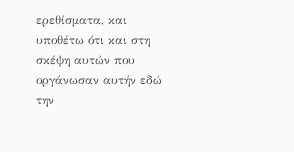ερεθίσματα, και υποθέτω ότι και στη σκέψη αυτών που οργάνωσαν αυτήν εδώ την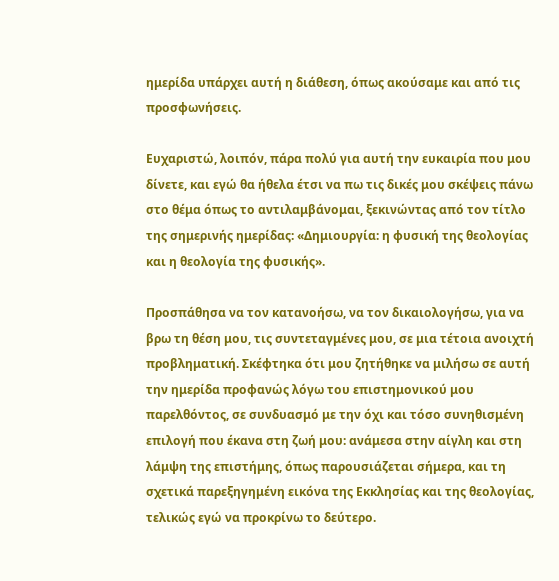ημερίδα υπάρχει αυτή η διάθεση, όπως ακούσαμε και από τις προσφωνήσεις.

Ευχαριστώ, λοιπόν, πάρα πολύ για αυτή την ευκαιρία που μου δίνετε, και εγώ θα ήθελα έτσι να πω τις δικές μου σκέψεις πάνω στο θέμα όπως το αντιλαμβάνομαι, ξεκινώντας από τον τίτλο της σημερινής ημερίδας: «Δημιουργία: η φυσική της θεολογίας και η θεολογία της φυσικής».

Προσπάθησα να τον κατανοήσω, να τον δικαιολογήσω, για να βρω τη θέση μου, τις συντεταγμένες μου, σε μια τέτοια ανοιχτή προβληματική. Σκέφτηκα ότι μου ζητήθηκε να μιλήσω σε αυτή την ημερίδα προφανώς λόγω του επιστημονικού μου παρελθόντος, σε συνδυασμό με την όχι και τόσο συνηθισμένη επιλογή που έκανα στη ζωή μου: ανάμεσα στην αίγλη και στη λάμψη της επιστήμης, όπως παρουσιάζεται σήμερα, και τη σχετικά παρεξηγημένη εικόνα της Εκκλησίας και της θεολογίας, τελικώς εγώ να προκρίνω το δεύτερο.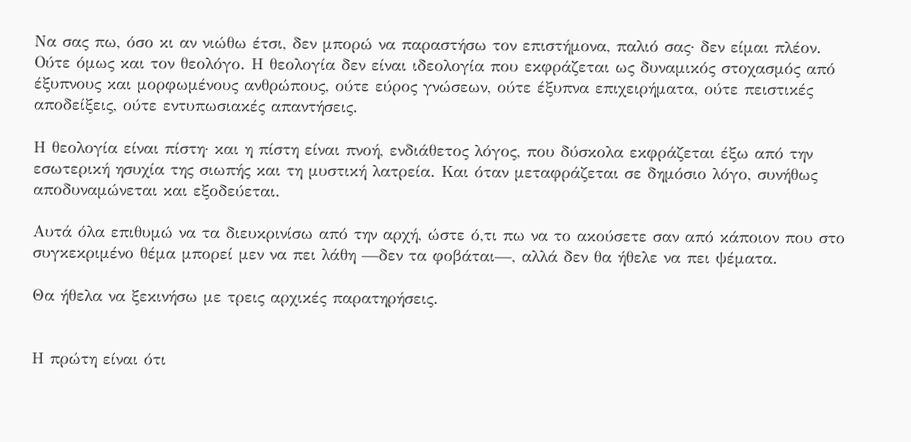Να σας πω, όσο κι αν νιώθω έτσι, δεν μπορώ να παραστήσω τον επιστήμονα, παλιό σας· δεν είμαι πλέον. Ούτε όμως και τον θεολόγο. Η θεολογία δεν είναι ιδεολογία που εκφράζεται ως δυναμικός στοχασμός από έξυπνους και μορφωμένους ανθρώπους, ούτε εύρος γνώσεων, ούτε έξυπνα επιχειρήματα, ούτε πειστικές αποδείξεις, ούτε εντυπωσιακές απαντήσεις.

Η θεολογία είναι πίστη· και η πίστη είναι πνοή, ενδιάθετος λόγος, που δύσκολα εκφράζεται έξω από την εσωτερική ησυχία της σιωπής και τη μυστική λατρεία. Και όταν μεταφράζεται σε δημόσιο λόγο, συνήθως αποδυναμώνεται και εξοδεύεται.

Αυτά όλα επιθυμώ να τα διευκρινίσω από την αρχή, ώστε ό,τι πω να το ακούσετε σαν από κάποιον που στο συγκεκριμένο θέμα μπορεί μεν να πει λάθη —δεν τα φοβάται—, αλλά δεν θα ήθελε να πει ψέματα.

Θα ήθελα να ξεκινήσω με τρεις αρχικές παρατηρήσεις.


Η πρώτη είναι ότι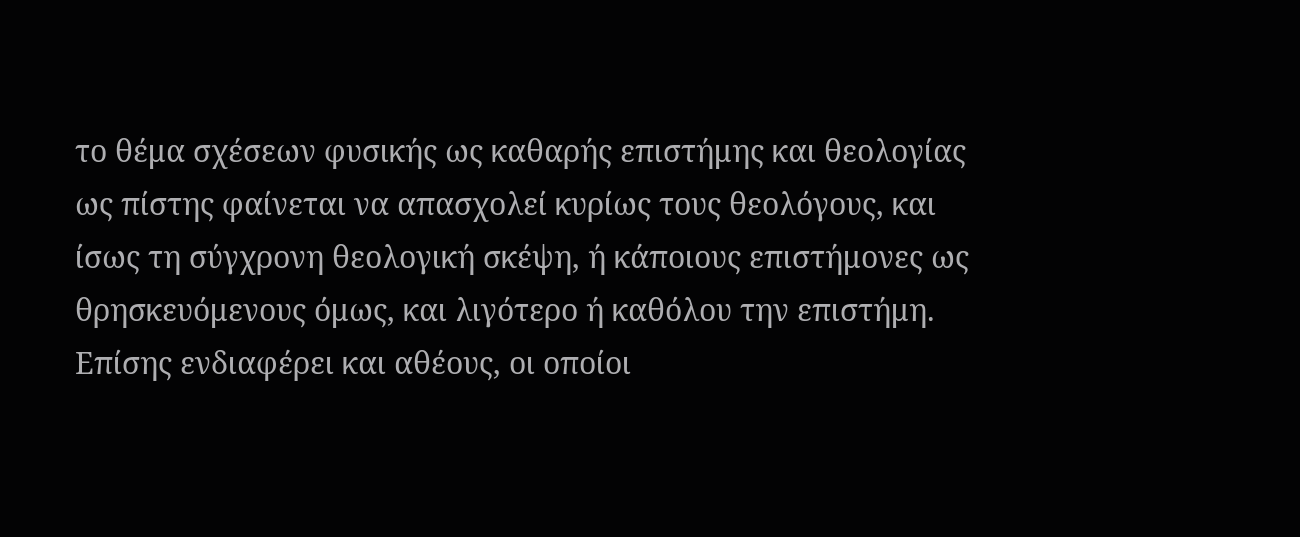το θέμα σχέσεων φυσικής ως καθαρής επιστήμης και θεολογίας ως πίστης φαίνεται να απασχολεί κυρίως τους θεολόγους, και ίσως τη σύγχρονη θεολογική σκέψη, ή κάποιους επιστήμονες ως θρησκευόμενους όμως, και λιγότερο ή καθόλου την επιστήμη. Επίσης ενδιαφέρει και αθέους, οι οποίοι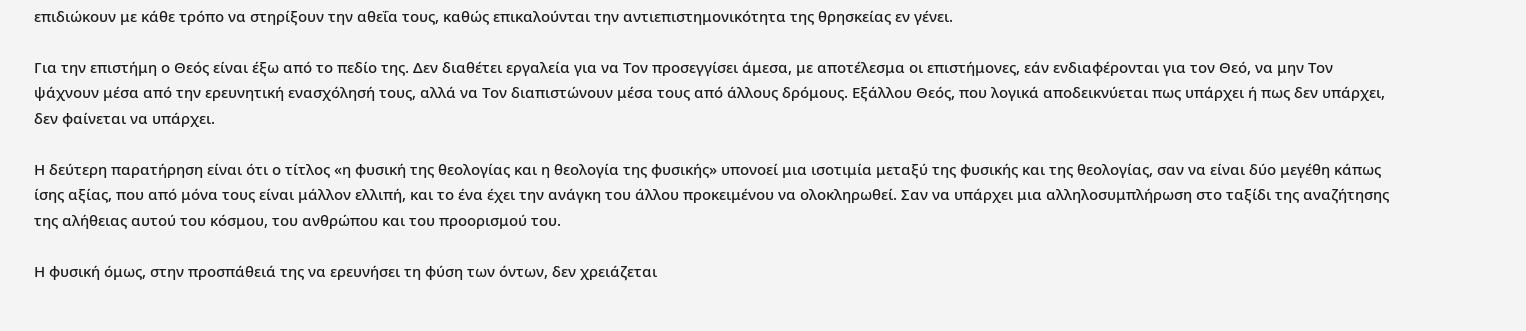επιδιώκουν με κάθε τρόπο να στηρίξουν την αθεΐα τους, καθώς επικαλούνται την αντιεπιστημονικότητα της θρησκείας εν γένει.

Για την επιστήμη ο Θεός είναι έξω από το πεδίο της. Δεν διαθέτει εργαλεία για να Τον προσεγγίσει άμεσα, με αποτέλεσμα οι επιστήμονες, εάν ενδιαφέρονται για τον Θεό, να μην Τον ψάχνουν μέσα από την ερευνητική ενασχόλησή τους, αλλά να Τον διαπιστώνουν μέσα τους από άλλους δρόμους. Εξάλλου Θεός, που λογικά αποδεικνύεται πως υπάρχει ή πως δεν υπάρχει, δεν φαίνεται να υπάρχει.

Η δεύτερη παρατήρηση είναι ότι ο τίτλος «η φυσική της θεολογίας και η θεολογία της φυσικής» υπονοεί μια ισοτιμία μεταξύ της φυσικής και της θεολογίας, σαν να είναι δύο μεγέθη κάπως ίσης αξίας, που από μόνα τους είναι μάλλον ελλιπή, και το ένα έχει την ανάγκη του άλλου προκειμένου να ολοκληρωθεί. Σαν να υπάρχει μια αλληλοσυμπλήρωση στο ταξίδι της αναζήτησης της αλήθειας αυτού του κόσμου, του ανθρώπου και του προορισμού του.

Η φυσική όμως, στην προσπάθειά της να ερευνήσει τη φύση των όντων, δεν χρειάζεται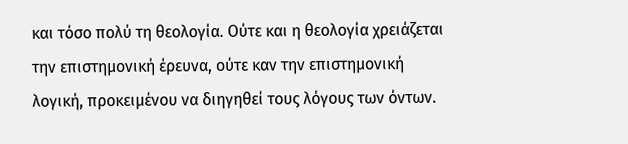και τόσο πολύ τη θεολογία. Ούτε και η θεολογία χρειάζεται την επιστημονική έρευνα, ούτε καν την επιστημονική λογική, προκειμένου να διηγηθεί τους λόγους των όντων.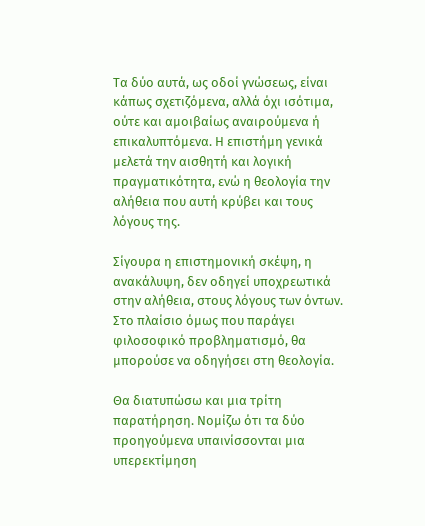Τα δύο αυτά, ως οδοί γνώσεως, είναι κάπως σχετιζόμενα, αλλά όχι ισότιμα, ούτε και αμοιβαίως αναιρούμενα ή επικαλυπτόμενα. Η επιστήμη γενικά μελετά την αισθητή και λογική πραγματικότητα, ενώ η θεολογία την αλήθεια που αυτή κρύβει και τους λόγους της.

Σίγουρα η επιστημονική σκέψη, η ανακάλυψη, δεν οδηγεί υποχρεωτικά στην αλήθεια, στους λόγους των όντων. Στο πλαίσιο όμως που παράγει φιλοσοφικό προβληματισμό, θα μπορούσε να οδηγήσει στη θεολογία.

Θα διατυπώσω και μια τρίτη παρατήρηση. Νομίζω ότι τα δύο προηγούμενα υπαινίσσονται μια υπερεκτίμηση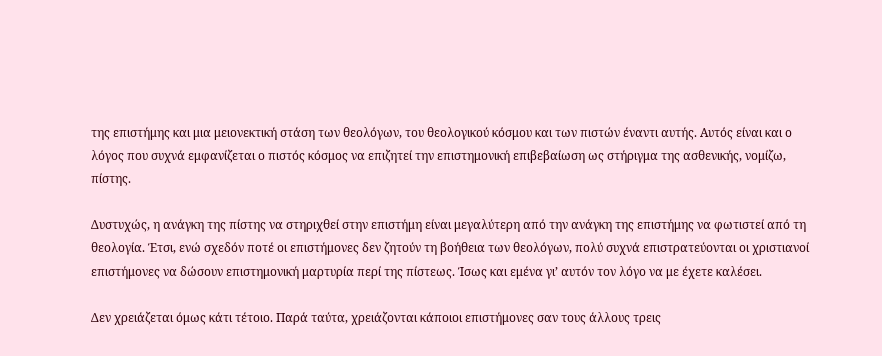της επιστήμης και μια μειονεκτική στάση των θεολόγων, του θεολογικού κόσμου και των πιστών έναντι αυτής. Αυτός είναι και ο λόγος που συχνά εμφανίζεται ο πιστός κόσμος να επιζητεί την επιστημονική επιβεβαίωση ως στήριγμα της ασθενικής, νομίζω, πίστης.

Δυστυχώς, η ανάγκη της πίστης να στηριχθεί στην επιστήμη είναι μεγαλύτερη από την ανάγκη της επιστήμης να φωτιστεί από τη θεολογία. Έτσι, ενώ σχεδόν ποτέ οι επιστήμονες δεν ζητούν τη βοήθεια των θεολόγων, πολύ συχνά επιστρατεύονται οι χριστιανοί επιστήμονες να δώσουν επιστημονική μαρτυρία περί της πίστεως. Ίσως και εμένα γι’ αυτόν τον λόγο να με έχετε καλέσει.

Δεν χρειάζεται όμως κάτι τέτοιο. Παρά ταύτα, χρειάζονται κάποιοι επιστήμονες σαν τους άλλους τρεις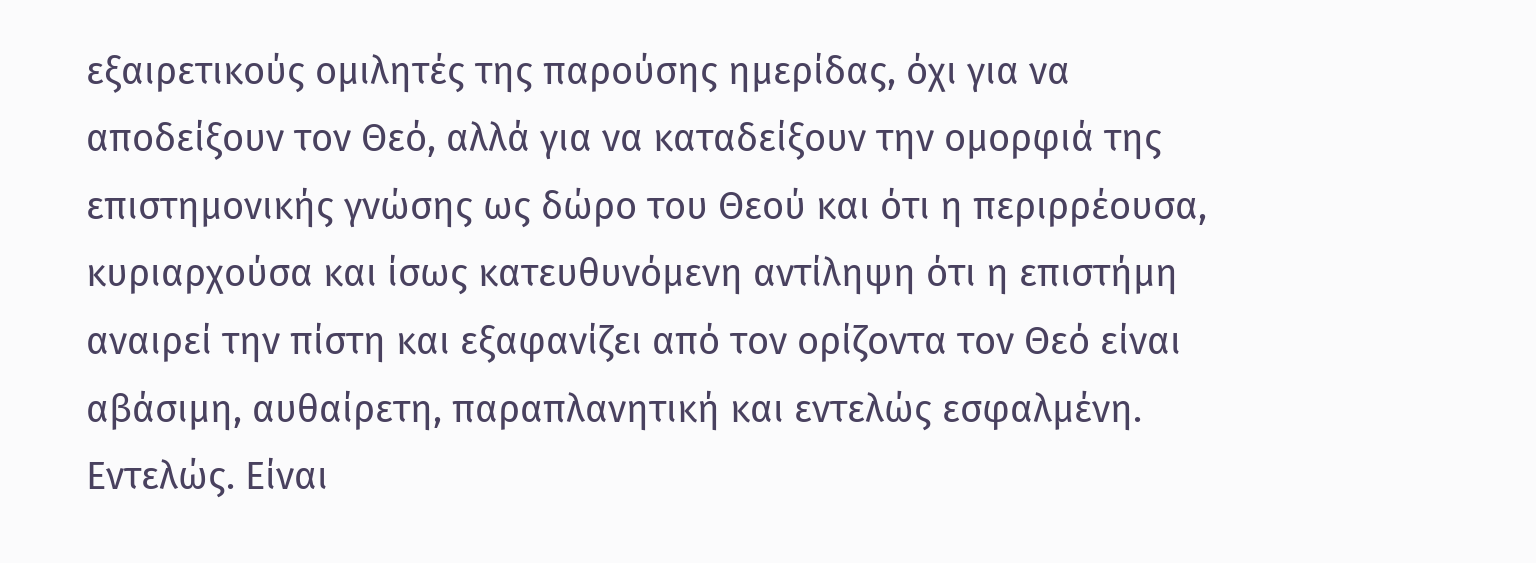εξαιρετικούς ομιλητές της παρούσης ημερίδας, όχι για να αποδείξουν τον Θεό, αλλά για να καταδείξουν την ομορφιά της επιστημονικής γνώσης ως δώρο του Θεού και ότι η περιρρέουσα, κυριαρχούσα και ίσως κατευθυνόμενη αντίληψη ότι η επιστήμη αναιρεί την πίστη και εξαφανίζει από τον ορίζοντα τον Θεό είναι αβάσιμη, αυθαίρετη, παραπλανητική και εντελώς εσφαλμένη. Εντελώς. Είναι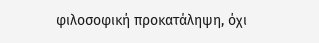φιλοσοφική προκατάληψη, όχι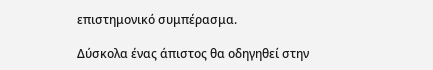επιστημονικό συμπέρασμα.

Δύσκολα ένας άπιστος θα οδηγηθεί στην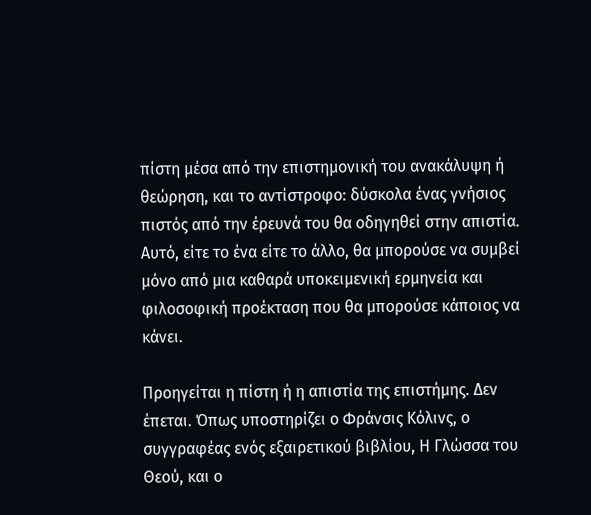πίστη μέσα από την επιστημονική του ανακάλυψη ή θεώρηση, και το αντίστροφο: δύσκολα ένας γνήσιος πιστός από την έρευνά του θα οδηγηθεί στην απιστία. Αυτό, είτε το ένα είτε το άλλο, θα μπορούσε να συμβεί μόνο από μια καθαρά υποκειμενική ερμηνεία και φιλοσοφική προέκταση που θα μπορούσε κάποιος να κάνει.

Προηγείται η πίστη ή η απιστία της επιστήμης. Δεν έπεται. Όπως υποστηρίζει ο Φράνσις Κόλινς, ο συγγραφέας ενός εξαιρετικού βιβλίου, Η Γλώσσα του Θεού, και ο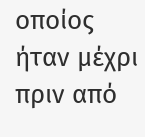οποίος ήταν μέχρι πριν από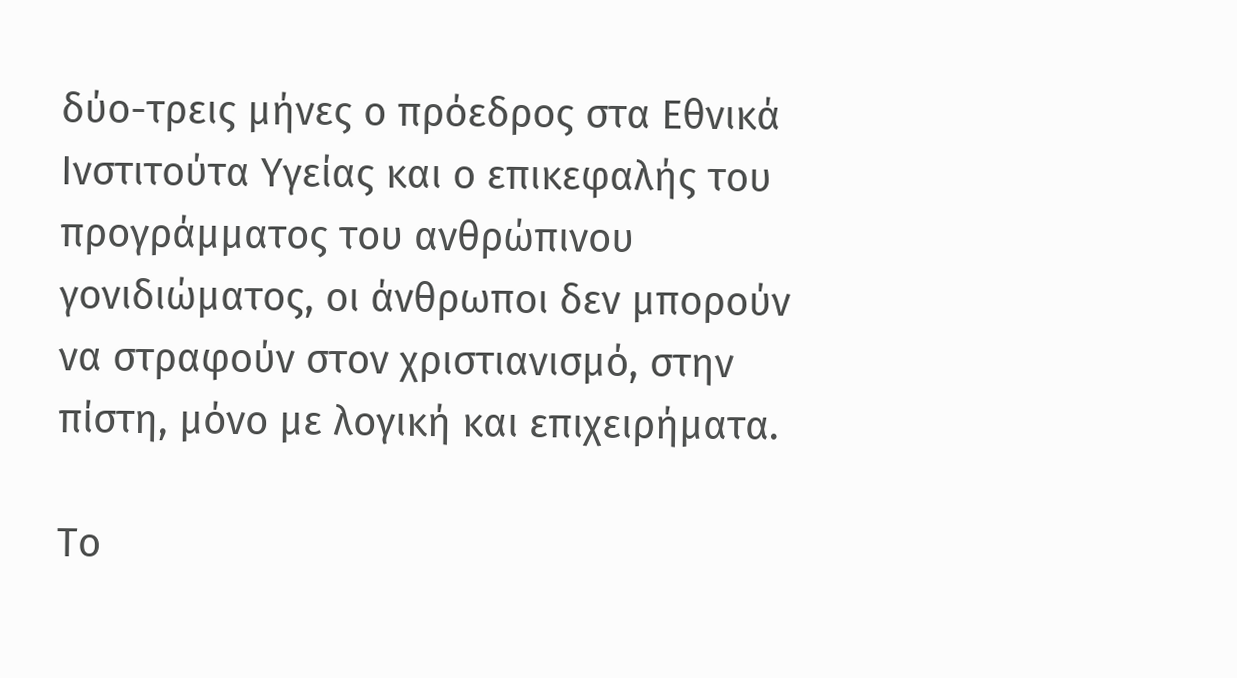δύο-τρεις μήνες ο πρόεδρος στα Εθνικά Ινστιτούτα Υγείας και ο επικεφαλής του προγράμματος του ανθρώπινου γονιδιώματος, οι άνθρωποι δεν μπορούν να στραφούν στον χριστιανισμό, στην πίστη, μόνο με λογική και επιχειρήματα.

Το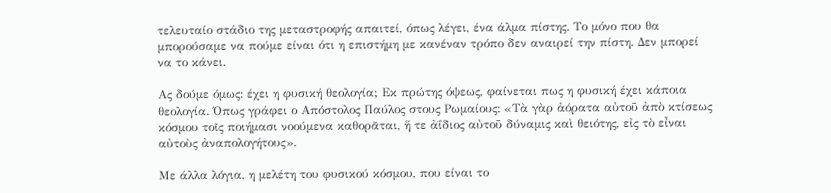τελευταίο στάδιο της μεταστροφής απαιτεί, όπως λέγει, ένα άλμα πίστης. Το μόνο που θα μπορούσαμε να πούμε είναι ότι η επιστήμη με κανέναν τρόπο δεν αναιρεί την πίστη. Δεν μπορεί να το κάνει.

Ας δούμε όμως: έχει η φυσική θεολογία; Εκ πρώτης όψεως, φαίνεται πως η φυσική έχει κάποια θεολογία. Όπως γράφει ο Απόστολος Παύλος στους Ρωμαίους: «Τὰ γὰρ ἀόρατα αὐτοῦ ἀπὸ κτίσεως κόσμου τοῖς ποιήμασι νοούμενα καθορᾶται, ἥ τε ἀΐδιος αὐτοῦ δύναμις καὶ θειότης, εἰς τὸ εἶναι αὐτοὺς ἀναπολογήτους».

Με άλλα λόγια, η μελέτη του φυσικού κόσμου, που είναι το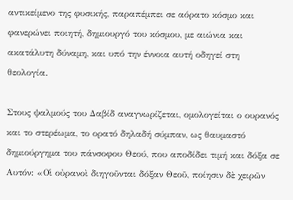αντικείμενο της φυσικής, παραπέμπει σε αόρατο κόσμο και φανερώνει ποιητή, δημιουργό του κόσμου, με αιώνια και ακατάλυτη δύναμη, και υπό την έννοια αυτή οδηγεί στη θεολογία.

Στους ψαλμούς του Δαβίδ αναγνωρίζεται, ομολογείται ο ουρανός και το στερέωμα, το ορατό δηλαδή σύμπαν, ως θαυμαστό δημιούργημα του πάνσοφου Θεού, που αποδίδει τιμή και δόξα σε Αυτόν: «Οἱ οὐρανοὶ διηγοῦνται δόξαν Θεοῦ, ποίησιν δὲ χειρῶν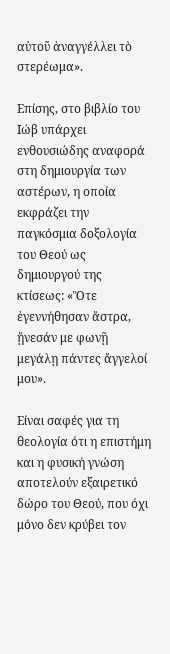αὐτοῦ ἀναγγέλλει τὸ στερέωμα».

Επίσης, στο βιβλίο του Ιώβ υπάρχει ενθουσιώδης αναφορά στη δημιουργία των αστέρων, η οποία εκφράζει την παγκόσμια δοξολογία του Θεού ως δημιουργού της κτίσεως: «Ὅτε ἐγεννήθησαν ἄστρα, ᾔνεσάν με φωνῇ μεγάλῃ πάντες ἄγγελοί μου».

Είναι σαφές για τη θεολογία ότι η επιστήμη και η φυσική γνώση αποτελούν εξαιρετικό δώρο του Θεού, που όχι μόνο δεν κρύβει τον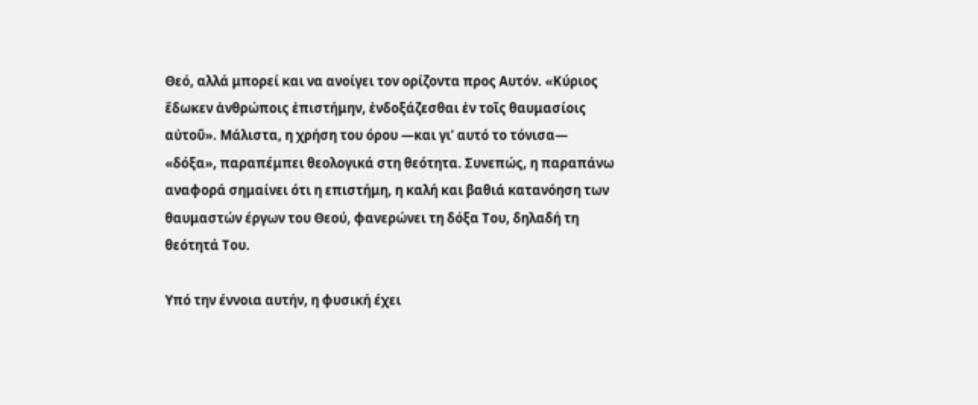Θεό, αλλά μπορεί και να ανοίγει τον ορίζοντα προς Αυτόν. «Κύριος ἔδωκεν ἀνθρώποις ἐπιστήμην, ἐνδοξάζεσθαι ἐν τοῖς θαυμασίοις αὐτοῦ». Μάλιστα, η χρήση του όρου —και γι’ αυτό το τόνισα— «δόξα», παραπέμπει θεολογικά στη θεότητα. Συνεπώς, η παραπάνω αναφορά σημαίνει ότι η επιστήμη, η καλή και βαθιά κατανόηση των θαυμαστών έργων του Θεού, φανερώνει τη δόξα Του, δηλαδή τη θεότητά Του.

Υπό την έννοια αυτήν, η φυσική έχει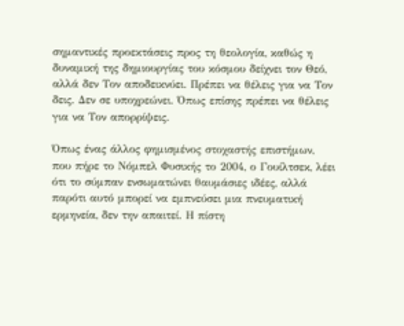σημαντικές προεκτάσεις προς τη θεολογία, καθώς η δυναμική της δημιουργίας του κόσμου δείχνει τον Θεό, αλλά δεν Τον αποδεικνύει. Πρέπει να θέλεις για να Τον δεις. Δεν σε υποχρεώνει. Όπως επίσης πρέπει να θέλεις για να Τον απορρίψεις.

Όπως ένας άλλος φημισμένος στοχαστής επιστήμων, που πήρε το Νόμπελ Φυσικής το 2004, ο Γουίλτσεκ, λέει ότι το σύμπαν ενσωματώνει θαυμάσιες ιδέες, αλλά παρότι αυτό μπορεί να εμπνεύσει μια πνευματική ερμηνεία, δεν την απαιτεί. Η πίστη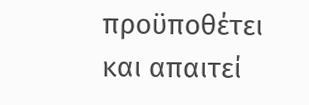προϋποθέτει και απαιτεί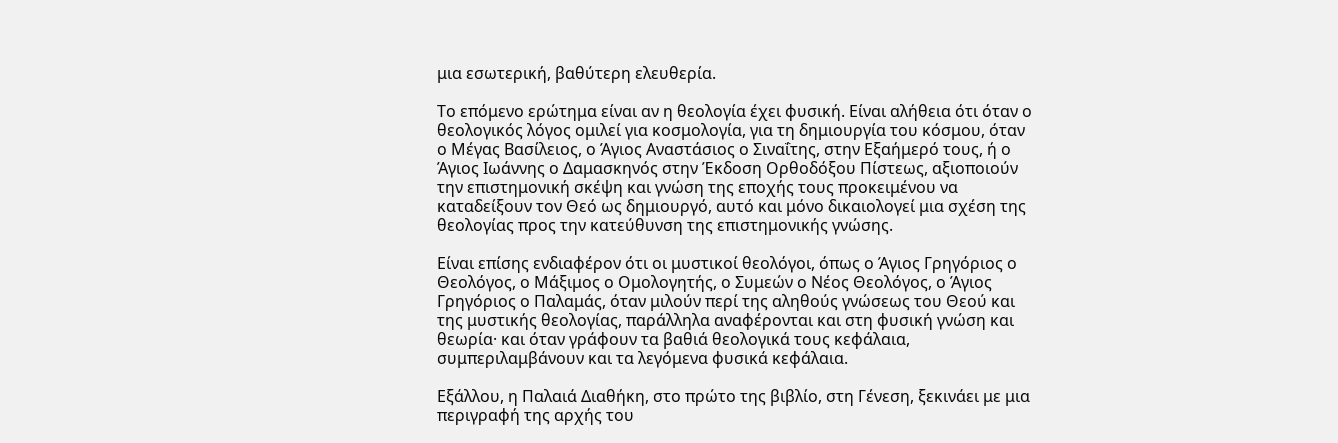μια εσωτερική, βαθύτερη ελευθερία.

Το επόμενο ερώτημα είναι αν η θεολογία έχει φυσική. Είναι αλήθεια ότι όταν ο θεολογικός λόγος ομιλεί για κοσμολογία, για τη δημιουργία του κόσμου, όταν ο Μέγας Βασίλειος, ο Άγιος Αναστάσιος ο Σιναΐτης, στην Εξαήμερό τους, ή ο Άγιος Ιωάννης ο Δαμασκηνός στην Έκδοση Ορθοδόξου Πίστεως, αξιοποιούν την επιστημονική σκέψη και γνώση της εποχής τους προκειμένου να καταδείξουν τον Θεό ως δημιουργό, αυτό και μόνο δικαιολογεί μια σχέση της θεολογίας προς την κατεύθυνση της επιστημονικής γνώσης.

Είναι επίσης ενδιαφέρον ότι οι μυστικοί θεολόγοι, όπως ο Άγιος Γρηγόριος ο Θεολόγος, ο Μάξιμος ο Ομολογητής, ο Συμεών ο Νέος Θεολόγος, ο Άγιος Γρηγόριος ο Παλαμάς, όταν μιλούν περί της αληθούς γνώσεως του Θεού και της μυστικής θεολογίας, παράλληλα αναφέρονται και στη φυσική γνώση και θεωρία· και όταν γράφουν τα βαθιά θεολογικά τους κεφάλαια, συμπεριλαμβάνουν και τα λεγόμενα φυσικά κεφάλαια.

Εξάλλου, η Παλαιά Διαθήκη, στο πρώτο της βιβλίο, στη Γένεση, ξεκινάει με μια περιγραφή της αρχής του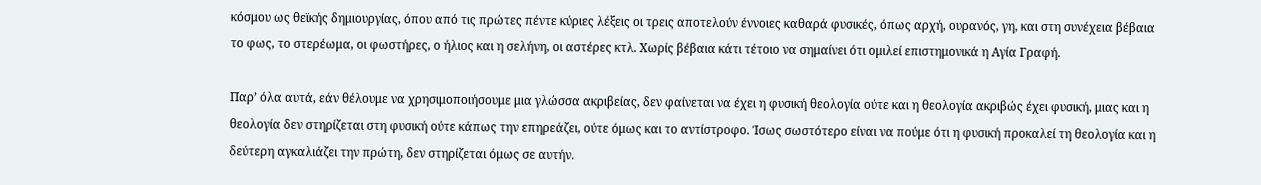κόσμου ως θεϊκής δημιουργίας, όπου από τις πρώτες πέντε κύριες λέξεις οι τρεις αποτελούν έννοιες καθαρά φυσικές, όπως αρχή, ουρανός, γη, και στη συνέχεια βέβαια το φως, το στερέωμα, οι φωστήρες, ο ήλιος και η σελήνη, οι αστέρες κτλ. Χωρίς βέβαια κάτι τέτοιο να σημαίνει ότι ομιλεί επιστημονικά η Αγία Γραφή.

Παρ’ όλα αυτά, εάν θέλουμε να χρησιμοποιήσουμε μια γλώσσα ακριβείας, δεν φαίνεται να έχει η φυσική θεολογία ούτε και η θεολογία ακριβώς έχει φυσική, μιας και η θεολογία δεν στηρίζεται στη φυσική ούτε κάπως την επηρεάζει, ούτε όμως και το αντίστροφο. Ίσως σωστότερο είναι να πούμε ότι η φυσική προκαλεί τη θεολογία και η δεύτερη αγκαλιάζει την πρώτη, δεν στηρίζεται όμως σε αυτήν.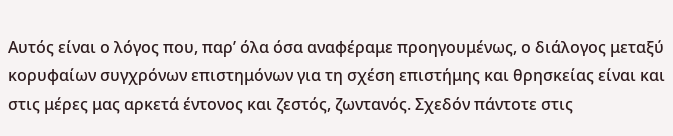Αυτός είναι ο λόγος που, παρ’ όλα όσα αναφέραμε προηγουμένως, ο διάλογος μεταξύ κορυφαίων συγχρόνων επιστημόνων για τη σχέση επιστήμης και θρησκείας είναι και στις μέρες μας αρκετά έντονος και ζεστός, ζωντανός. Σχεδόν πάντοτε στις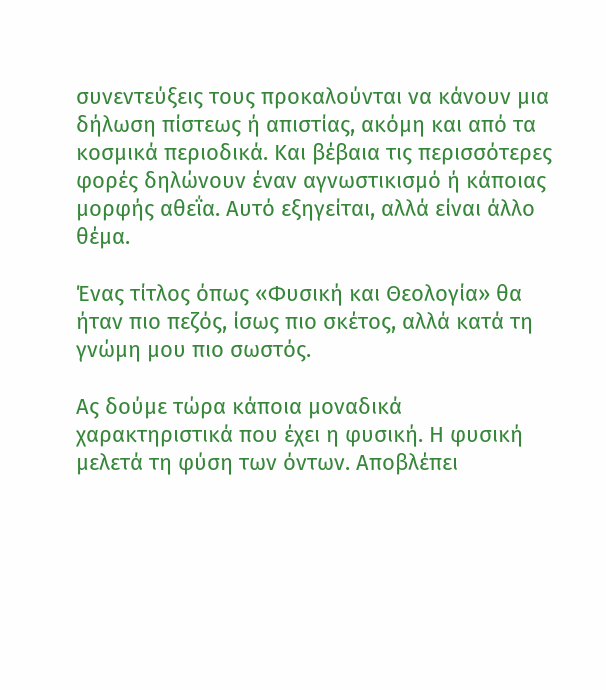συνεντεύξεις τους προκαλούνται να κάνουν μια δήλωση πίστεως ή απιστίας, ακόμη και από τα κοσμικά περιοδικά. Και βέβαια τις περισσότερες φορές δηλώνουν έναν αγνωστικισμό ή κάποιας μορφής αθεΐα. Αυτό εξηγείται, αλλά είναι άλλο θέμα.

Ένας τίτλος όπως «Φυσική και Θεολογία» θα ήταν πιο πεζός, ίσως πιο σκέτος, αλλά κατά τη γνώμη μου πιο σωστός.

Ας δούμε τώρα κάποια μοναδικά χαρακτηριστικά που έχει η φυσική. Η φυσική μελετά τη φύση των όντων. Αποβλέπει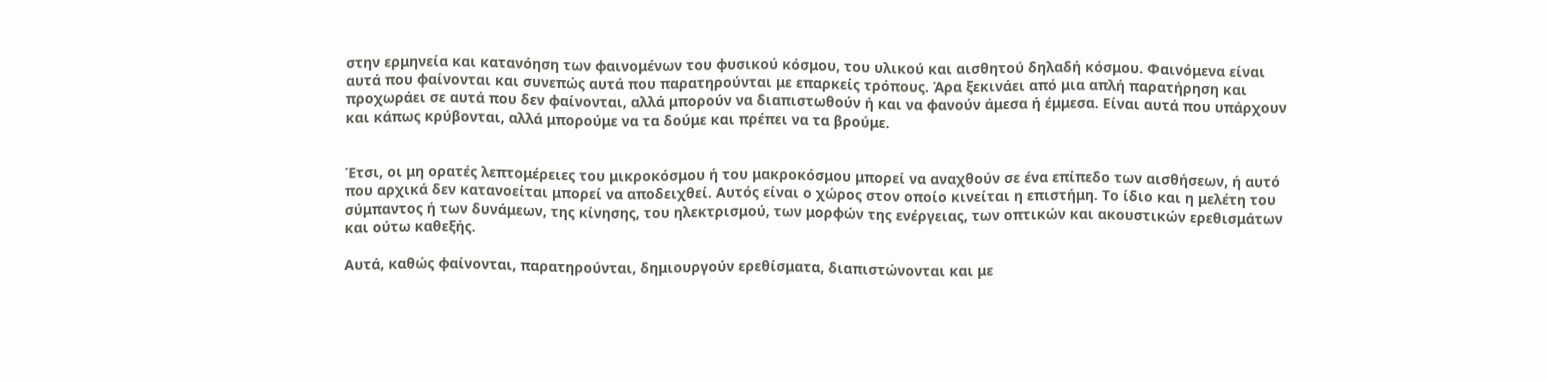στην ερμηνεία και κατανόηση των φαινομένων του φυσικού κόσμου, του υλικού και αισθητού δηλαδή κόσμου. Φαινόμενα είναι αυτά που φαίνονται και συνεπώς αυτά που παρατηρούνται με επαρκείς τρόπους. Άρα ξεκινάει από μια απλή παρατήρηση και προχωράει σε αυτά που δεν φαίνονται, αλλά μπορούν να διαπιστωθούν ή και να φανούν άμεσα ή έμμεσα. Είναι αυτά που υπάρχουν και κάπως κρύβονται, αλλά μπορούμε να τα δούμε και πρέπει να τα βρούμε.


Έτσι, οι μη ορατές λεπτομέρειες του μικροκόσμου ή του μακροκόσμου μπορεί να αναχθούν σε ένα επίπεδο των αισθήσεων, ή αυτό που αρχικά δεν κατανοείται μπορεί να αποδειχθεί. Αυτός είναι ο χώρος στον οποίο κινείται η επιστήμη. Το ίδιο και η μελέτη του σύμπαντος ή των δυνάμεων, της κίνησης, του ηλεκτρισμού, των μορφών της ενέργειας, των οπτικών και ακουστικών ερεθισμάτων και ούτω καθεξής.

Αυτά, καθώς φαίνονται, παρατηρούνται, δημιουργούν ερεθίσματα, διαπιστώνονται και με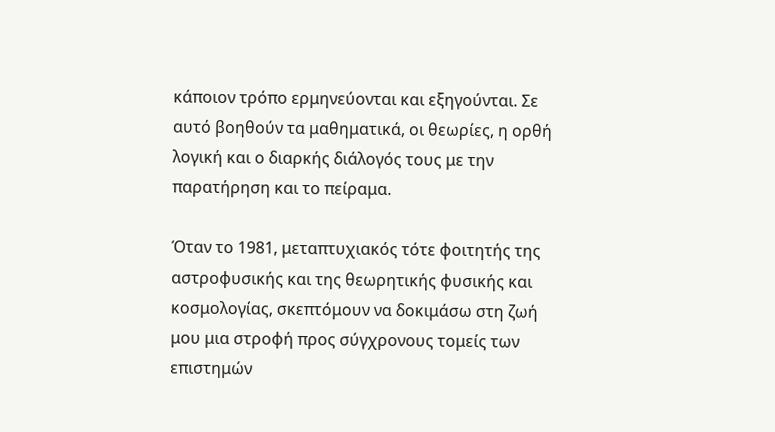κάποιον τρόπο ερμηνεύονται και εξηγούνται. Σε αυτό βοηθούν τα μαθηματικά, οι θεωρίες, η ορθή λογική και ο διαρκής διάλογός τους με την παρατήρηση και το πείραμα.

Όταν το 1981, μεταπτυχιακός τότε φοιτητής της αστροφυσικής και της θεωρητικής φυσικής και κοσμολογίας, σκεπτόμουν να δοκιμάσω στη ζωή μου μια στροφή προς σύγχρονους τομείς των επιστημών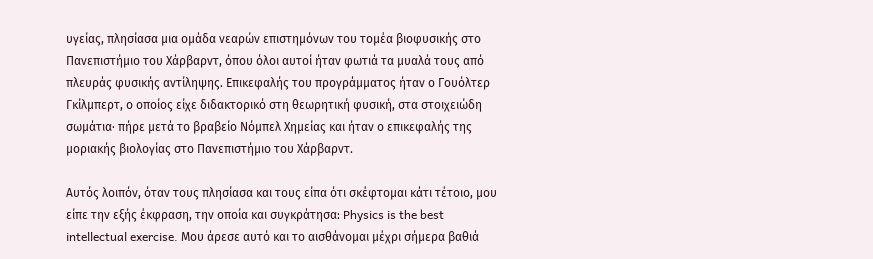υγείας, πλησίασα μια ομάδα νεαρών επιστημόνων του τομέα βιοφυσικής στο Πανεπιστήμιο του Χάρβαρντ, όπου όλοι αυτοί ήταν φωτιά τα μυαλά τους από πλευράς φυσικής αντίληψης. Επικεφαλής του προγράμματος ήταν ο Γουόλτερ Γκίλμπερτ, ο οποίος είχε διδακτορικό στη θεωρητική φυσική, στα στοιχειώδη σωμάτια· πήρε μετά το βραβείο Νόμπελ Χημείας και ήταν ο επικεφαλής της μοριακής βιολογίας στο Πανεπιστήμιο του Χάρβαρντ.

Αυτός λοιπόν, όταν τους πλησίασα και τους είπα ότι σκέφτομαι κάτι τέτοιο, μου είπε την εξής έκφραση, την οποία και συγκράτησα: Physics is the best intellectual exercise. Μου άρεσε αυτό και το αισθάνομαι μέχρι σήμερα βαθιά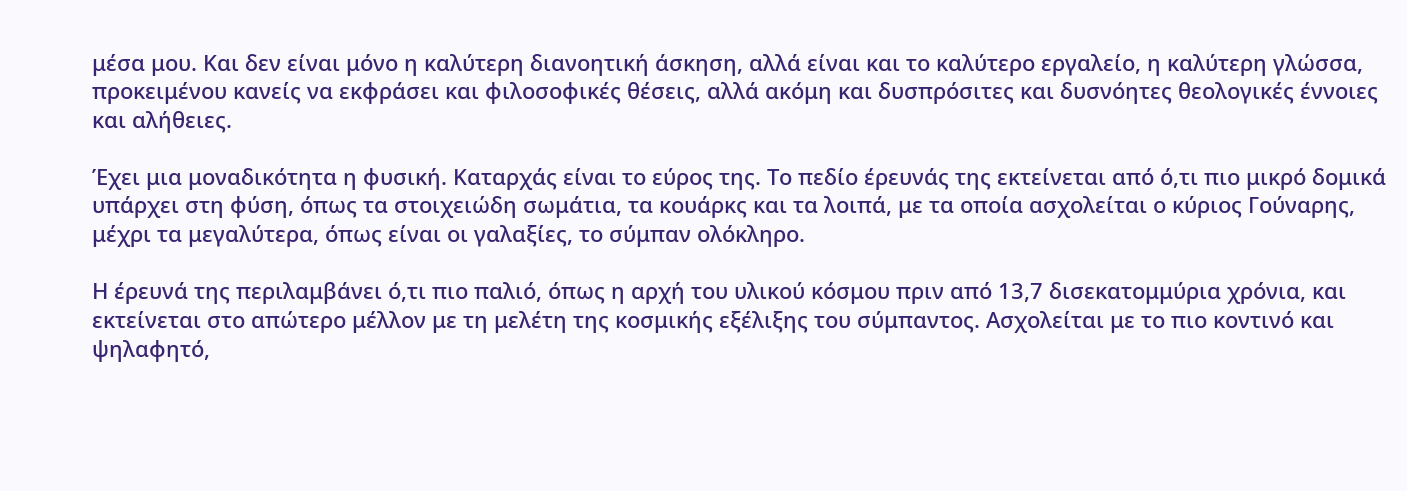μέσα μου. Και δεν είναι μόνο η καλύτερη διανοητική άσκηση, αλλά είναι και το καλύτερο εργαλείο, η καλύτερη γλώσσα, προκειμένου κανείς να εκφράσει και φιλοσοφικές θέσεις, αλλά ακόμη και δυσπρόσιτες και δυσνόητες θεολογικές έννοιες και αλήθειες.

Έχει μια μοναδικότητα η φυσική. Καταρχάς είναι το εύρος της. Το πεδίο έρευνάς της εκτείνεται από ό,τι πιο μικρό δομικά υπάρχει στη φύση, όπως τα στοιχειώδη σωμάτια, τα κουάρκς και τα λοιπά, με τα οποία ασχολείται ο κύριος Γούναρης, μέχρι τα μεγαλύτερα, όπως είναι οι γαλαξίες, το σύμπαν ολόκληρο.

Η έρευνά της περιλαμβάνει ό,τι πιο παλιό, όπως η αρχή του υλικού κόσμου πριν από 13,7 δισεκατομμύρια χρόνια, και εκτείνεται στο απώτερο μέλλον με τη μελέτη της κοσμικής εξέλιξης του σύμπαντος. Ασχολείται με το πιο κοντινό και ψηλαφητό,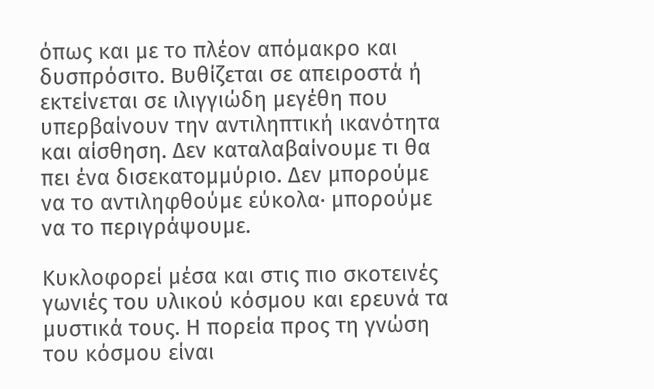όπως και με το πλέον απόμακρο και δυσπρόσιτο. Βυθίζεται σε απειροστά ή εκτείνεται σε ιλιγγιώδη μεγέθη που υπερβαίνουν την αντιληπτική ικανότητα και αίσθηση. Δεν καταλαβαίνουμε τι θα πει ένα δισεκατομμύριο. Δεν μπορούμε να το αντιληφθούμε εύκολα· μπορούμε να το περιγράψουμε.

Κυκλοφορεί μέσα και στις πιο σκοτεινές γωνιές του υλικού κόσμου και ερευνά τα μυστικά τους. Η πορεία προς τη γνώση του κόσμου είναι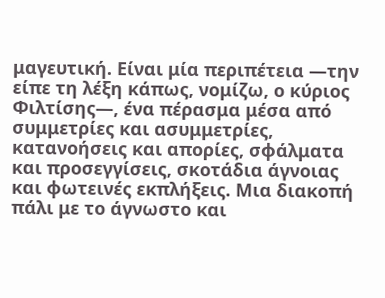μαγευτική. Είναι μία περιπέτεια —την είπε τη λέξη κάπως, νομίζω, ο κύριος Φιλτίσης—, ένα πέρασμα μέσα από συμμετρίες και ασυμμετρίες, κατανοήσεις και απορίες, σφάλματα και προσεγγίσεις, σκοτάδια άγνοιας και φωτεινές εκπλήξεις. Μια διακοπή πάλι με το άγνωστο και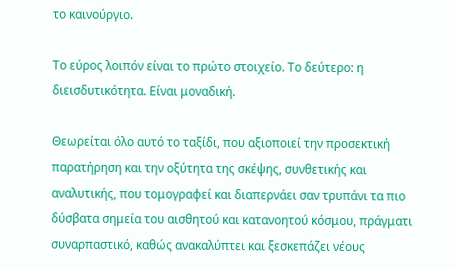το καινούργιο.

Το εύρος λοιπόν είναι το πρώτο στοιχείο. Το δεύτερο: η διεισδυτικότητα. Είναι μοναδική.

Θεωρείται όλο αυτό το ταξίδι, που αξιοποιεί την προσεκτική παρατήρηση και την οξύτητα της σκέψης, συνθετικής και αναλυτικής, που τομογραφεί και διαπερνάει σαν τρυπάνι τα πιο δύσβατα σημεία του αισθητού και κατανοητού κόσμου, πράγματι συναρπαστικό, καθώς ανακαλύπτει και ξεσκεπάζει νέους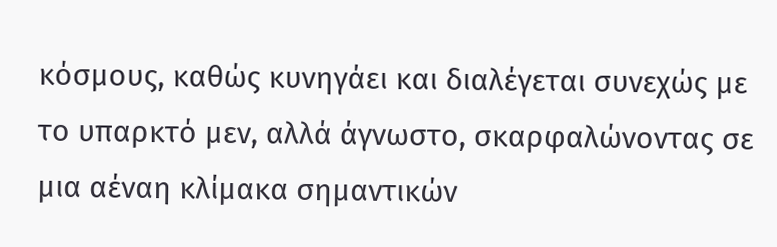κόσμους, καθώς κυνηγάει και διαλέγεται συνεχώς με το υπαρκτό μεν, αλλά άγνωστο, σκαρφαλώνοντας σε μια αέναη κλίμακα σημαντικών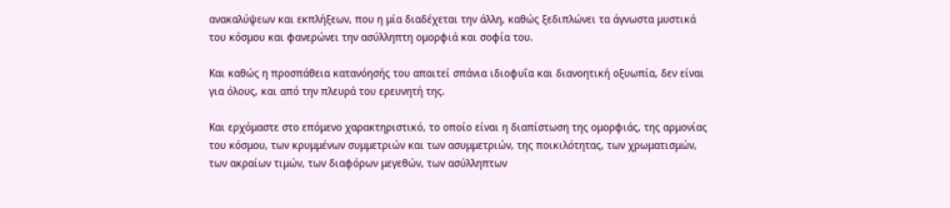ανακαλύψεων και εκπλήξεων, που η μία διαδέχεται την άλλη, καθώς ξεδιπλώνει τα άγνωστα μυστικά του κόσμου και φανερώνει την ασύλληπτη ομορφιά και σοφία του.

Και καθώς η προσπάθεια κατανόησής του απαιτεί σπάνια ιδιοφυΐα και διανοητική οξυωπία, δεν είναι για όλους, και από την πλευρά του ερευνητή της.

Και ερχόμαστε στο επόμενο χαρακτηριστικό, το οποίο είναι η διαπίστωση της ομορφιάς, της αρμονίας του κόσμου, των κρυμμένων συμμετριών και των ασυμμετριών, της ποικιλότητας, των χρωματισμών, των ακραίων τιμών, των διαφόρων μεγεθών, των ασύλληπτων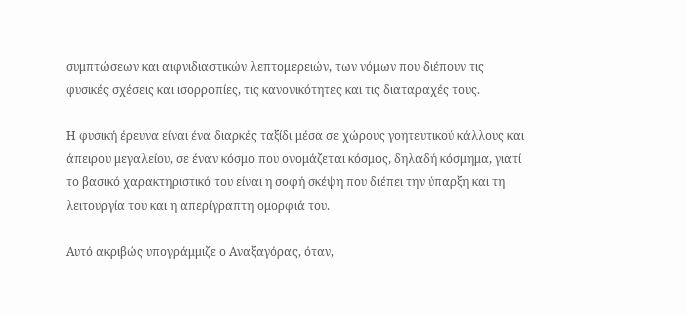συμπτώσεων και αιφνιδιαστικών λεπτομερειών, των νόμων που διέπουν τις φυσικές σχέσεις και ισορροπίες, τις κανονικότητες και τις διαταραχές τους.

Η φυσική έρευνα είναι ένα διαρκές ταξίδι μέσα σε χώρους γοητευτικού κάλλους και άπειρου μεγαλείου, σε έναν κόσμο που ονομάζεται κόσμος, δηλαδή κόσμημα, γιατί το βασικό χαρακτηριστικό του είναι η σοφή σκέψη που διέπει την ύπαρξη και τη λειτουργία του και η απερίγραπτη ομορφιά του.

Αυτό ακριβώς υπογράμμιζε ο Αναξαγόρας, όταν,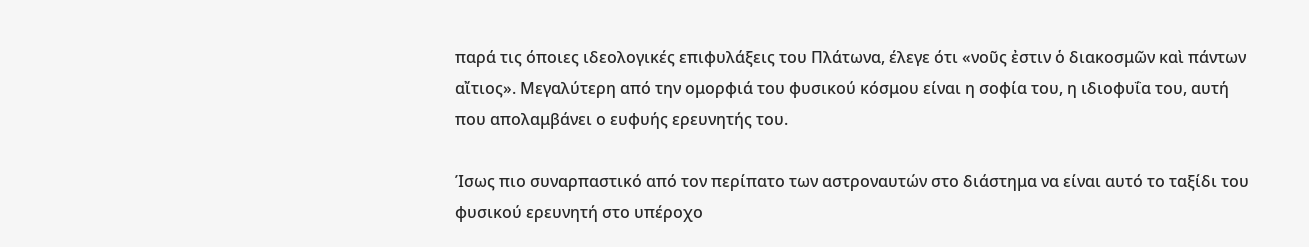παρά τις όποιες ιδεολογικές επιφυλάξεις του Πλάτωνα, έλεγε ότι «νοῦς ἐστιν ὁ διακοσμῶν καὶ πάντων αἴτιος». Μεγαλύτερη από την ομορφιά του φυσικού κόσμου είναι η σοφία του, η ιδιοφυΐα του, αυτή που απολαμβάνει ο ευφυής ερευνητής του.

Ίσως πιο συναρπαστικό από τον περίπατο των αστροναυτών στο διάστημα να είναι αυτό το ταξίδι του φυσικού ερευνητή στο υπέροχο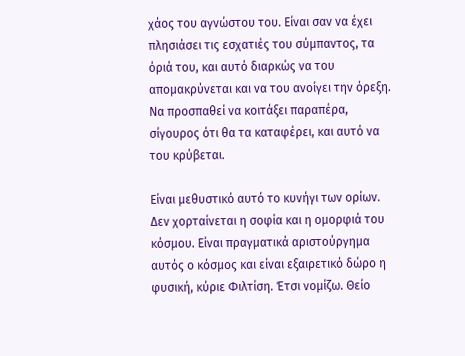χάος του αγνώστου του. Είναι σαν να έχει πλησιάσει τις εσχατιές του σύμπαντος, τα όριά του, και αυτό διαρκώς να του απομακρύνεται και να του ανοίγει την όρεξη. Να προσπαθεί να κοιτάξει παραπέρα, σίγουρος ότι θα τα καταφέρει, και αυτό να του κρύβεται.

Είναι μεθυστικό αυτό το κυνήγι των ορίων. Δεν χορταίνεται η σοφία και η ομορφιά του κόσμου. Είναι πραγματικά αριστούργημα αυτός ο κόσμος και είναι εξαιρετικό δώρο η φυσική, κύριε Φιλτίση. Έτσι νομίζω. Θείο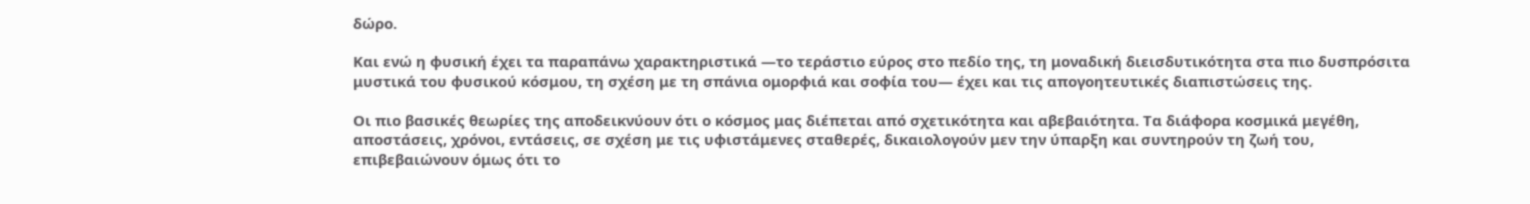δώρο.

Και ενώ η φυσική έχει τα παραπάνω χαρακτηριστικά —το τεράστιο εύρος στο πεδίο της, τη μοναδική διεισδυτικότητα στα πιο δυσπρόσιτα μυστικά του φυσικού κόσμου, τη σχέση με τη σπάνια ομορφιά και σοφία του— έχει και τις απογοητευτικές διαπιστώσεις της.

Οι πιο βασικές θεωρίες της αποδεικνύουν ότι ο κόσμος μας διέπεται από σχετικότητα και αβεβαιότητα. Τα διάφορα κοσμικά μεγέθη, αποστάσεις, χρόνοι, εντάσεις, σε σχέση με τις υφιστάμενες σταθερές, δικαιολογούν μεν την ύπαρξη και συντηρούν τη ζωή του, επιβεβαιώνουν όμως ότι το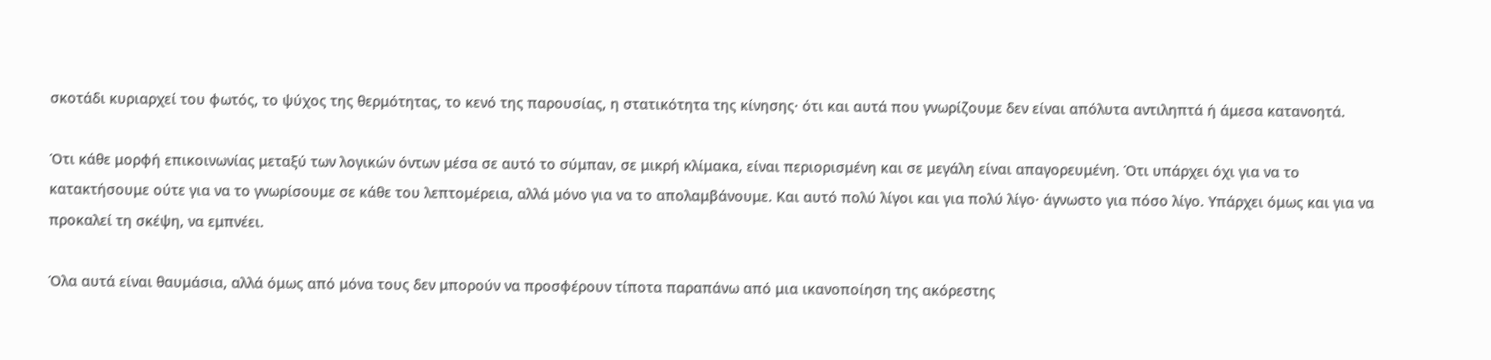σκοτάδι κυριαρχεί του φωτός, το ψύχος της θερμότητας, το κενό της παρουσίας, η στατικότητα της κίνησης· ότι και αυτά που γνωρίζουμε δεν είναι απόλυτα αντιληπτά ή άμεσα κατανοητά.

Ότι κάθε μορφή επικοινωνίας μεταξύ των λογικών όντων μέσα σε αυτό το σύμπαν, σε μικρή κλίμακα, είναι περιορισμένη και σε μεγάλη είναι απαγορευμένη. Ότι υπάρχει όχι για να το κατακτήσουμε ούτε για να το γνωρίσουμε σε κάθε του λεπτομέρεια, αλλά μόνο για να το απολαμβάνουμε. Και αυτό πολύ λίγοι και για πολύ λίγο· άγνωστο για πόσο λίγο. Υπάρχει όμως και για να προκαλεί τη σκέψη, να εμπνέει.

Όλα αυτά είναι θαυμάσια, αλλά όμως από μόνα τους δεν μπορούν να προσφέρουν τίποτα παραπάνω από μια ικανοποίηση της ακόρεστης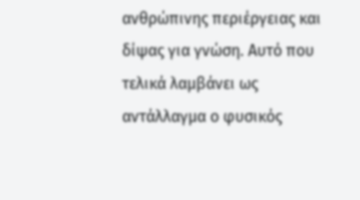ανθρώπινης περιέργειας και δίψας για γνώση. Αυτό που τελικά λαμβάνει ως αντάλλαγμα ο φυσικός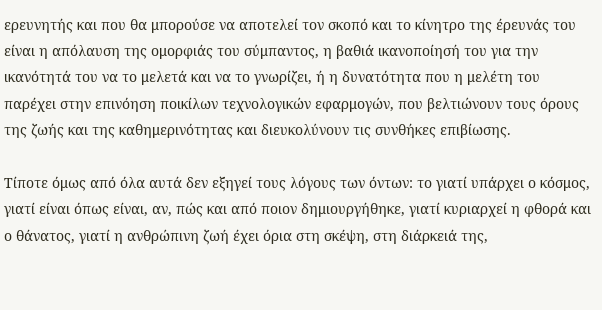ερευνητής και που θα μπορούσε να αποτελεί τον σκοπό και το κίνητρο της έρευνάς του είναι η απόλαυση της ομορφιάς του σύμπαντος, η βαθιά ικανοποίησή του για την ικανότητά του να το μελετά και να το γνωρίζει, ή η δυνατότητα που η μελέτη του παρέχει στην επινόηση ποικίλων τεχνολογικών εφαρμογών, που βελτιώνουν τους όρους της ζωής και της καθημερινότητας και διευκολύνουν τις συνθήκες επιβίωσης.

Τίποτε όμως από όλα αυτά δεν εξηγεί τους λόγους των όντων: το γιατί υπάρχει ο κόσμος, γιατί είναι όπως είναι, αν, πώς και από ποιον δημιουργήθηκε, γιατί κυριαρχεί η φθορά και ο θάνατος, γιατί η ανθρώπινη ζωή έχει όρια στη σκέψη, στη διάρκειά της,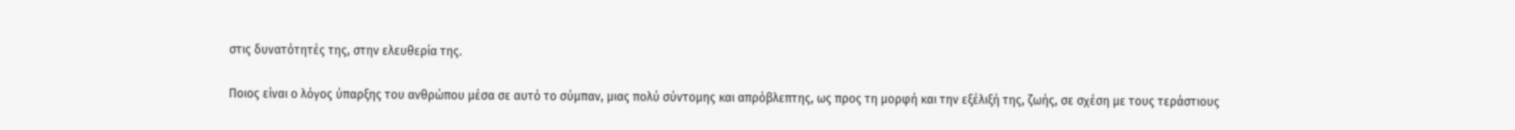στις δυνατότητές της, στην ελευθερία της.

Ποιος είναι ο λόγος ύπαρξης του ανθρώπου μέσα σε αυτό το σύμπαν, μιας πολύ σύντομης και απρόβλεπτης, ως προς τη μορφή και την εξέλιξή της, ζωής, σε σχέση με τους τεράστιους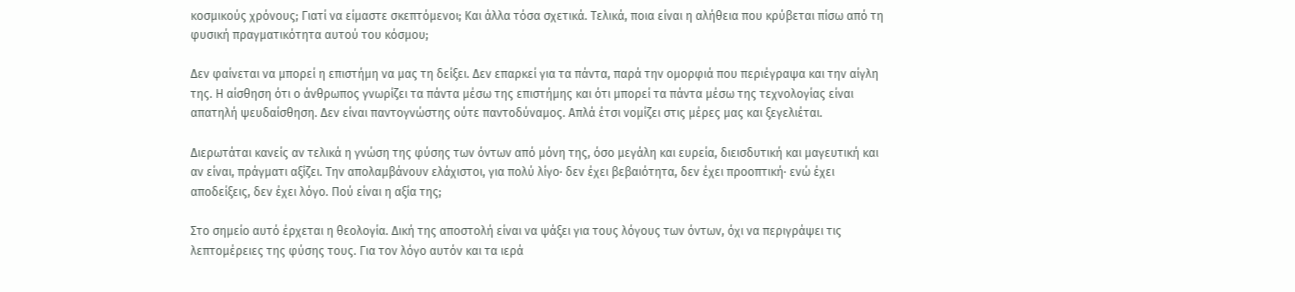κοσμικούς χρόνους; Γιατί να είμαστε σκεπτόμενοι; Και άλλα τόσα σχετικά. Τελικά, ποια είναι η αλήθεια που κρύβεται πίσω από τη φυσική πραγματικότητα αυτού του κόσμου;

Δεν φαίνεται να μπορεί η επιστήμη να μας τη δείξει. Δεν επαρκεί για τα πάντα, παρά την ομορφιά που περιέγραψα και την αίγλη της. Η αίσθηση ότι ο άνθρωπος γνωρίζει τα πάντα μέσω της επιστήμης και ότι μπορεί τα πάντα μέσω της τεχνολογίας είναι απατηλή ψευδαίσθηση. Δεν είναι παντογνώστης ούτε παντοδύναμος. Απλά έτσι νομίζει στις μέρες μας και ξεγελιέται.

Διερωτάται κανείς αν τελικά η γνώση της φύσης των όντων από μόνη της, όσο μεγάλη και ευρεία, διεισδυτική και μαγευτική και αν είναι, πράγματι αξίζει. Την απολαμβάνουν ελάχιστοι, για πολύ λίγο· δεν έχει βεβαιότητα, δεν έχει προοπτική· ενώ έχει αποδείξεις, δεν έχει λόγο. Πού είναι η αξία της;

Στο σημείο αυτό έρχεται η θεολογία. Δική της αποστολή είναι να ψάξει για τους λόγους των όντων, όχι να περιγράψει τις λεπτομέρειες της φύσης τους. Για τον λόγο αυτόν και τα ιερά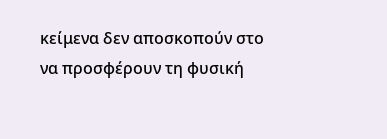κείμενα δεν αποσκοπούν στο να προσφέρουν τη φυσική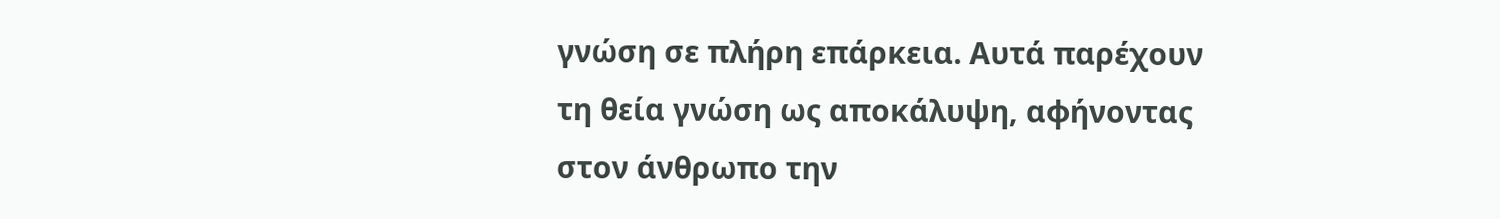γνώση σε πλήρη επάρκεια. Αυτά παρέχουν τη θεία γνώση ως αποκάλυψη, αφήνοντας στον άνθρωπο την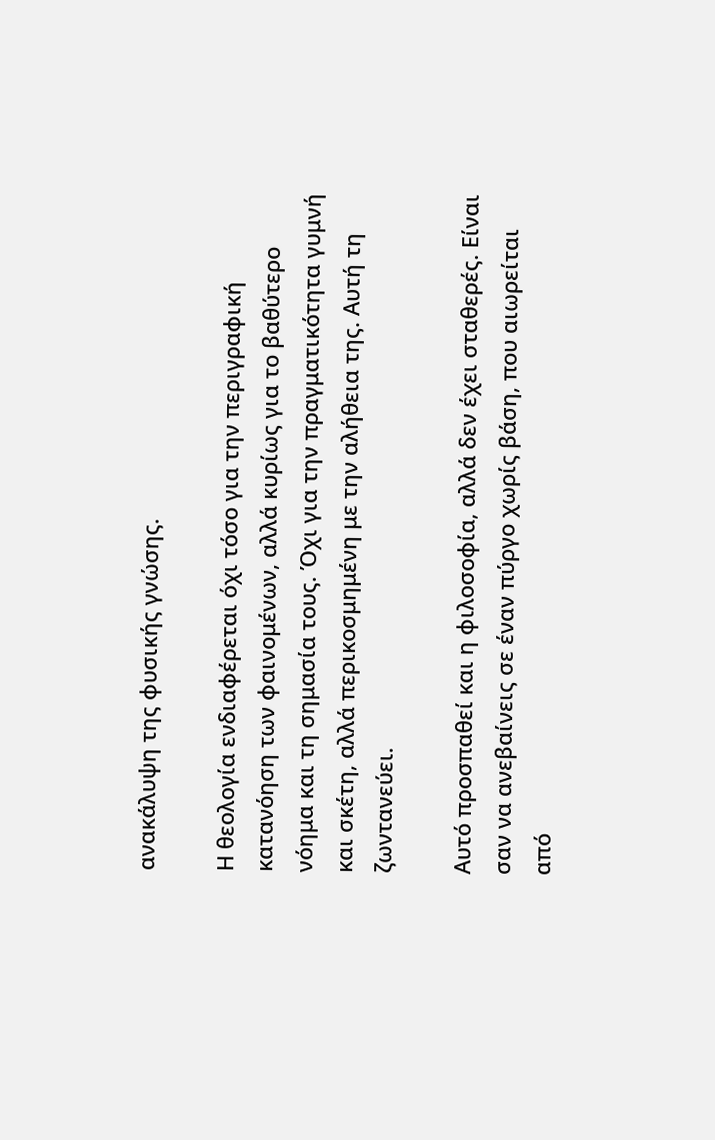ανακάλυψη της φυσικής γνώσης.

Η θεολογία ενδιαφέρεται όχι τόσο για την περιγραφική κατανόηση των φαινομένων, αλλά κυρίως για το βαθύτερο νόημα και τη σημασία τους. Όχι για την πραγματικότητα γυμνή και σκέτη, αλλά περικοσμημένη με την αλήθεια της. Αυτή τη ζωντανεύει.

Αυτό προσπαθεί και η φιλοσοφία, αλλά δεν έχει σταθερές. Είναι σαν να ανεβαίνεις σε έναν πύργο χωρίς βάση, που αιωρείται από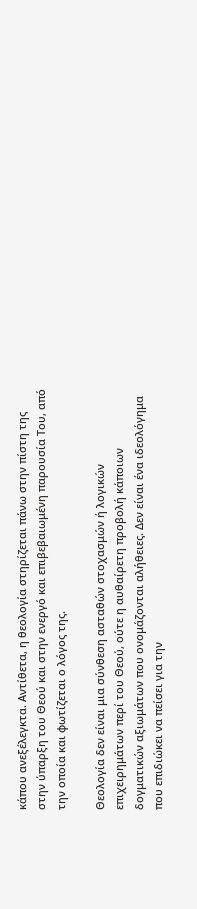κάπου ανεξέλεγκτα. Αντίθετα, η θεολογία στηρίζεται πάνω στην πίστη της στην ύπαρξη του Θεού και στην ενεργό και επιβεβαιωμένη παρουσία Του, από την οποία και φωτίζεται ο λόγος της.

Θεολογία δεν είναι μια σύνθεση ασταθών στοχασμών ή λογικών επιχειρημάτων περί του Θεού, ούτε η αυθαίρετη προβολή κάποιων δογματικών αξιωμάτων που ονομάζονται αλήθειες. Δεν είναι ένα ιδεολόγημα που επιδιώκει να πείσει για την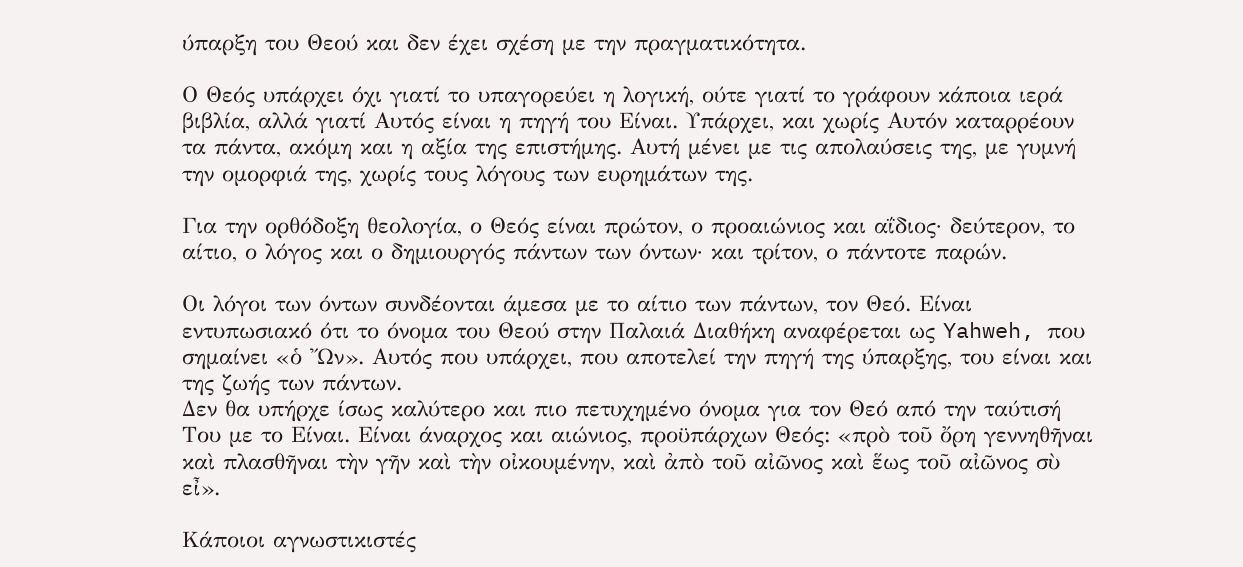ύπαρξη του Θεού και δεν έχει σχέση με την πραγματικότητα.

Ο Θεός υπάρχει όχι γιατί το υπαγορεύει η λογική, ούτε γιατί το γράφουν κάποια ιερά βιβλία, αλλά γιατί Αυτός είναι η πηγή του Είναι. Υπάρχει, και χωρίς Αυτόν καταρρέουν τα πάντα, ακόμη και η αξία της επιστήμης. Αυτή μένει με τις απολαύσεις της, με γυμνή την ομορφιά της, χωρίς τους λόγους των ευρημάτων της.

Για την ορθόδοξη θεολογία, ο Θεός είναι πρώτον, ο προαιώνιος και αΐδιος· δεύτερον, το αίτιο, ο λόγος και ο δημιουργός πάντων των όντων· και τρίτον, ο πάντοτε παρών.

Οι λόγοι των όντων συνδέονται άμεσα με το αίτιο των πάντων, τον Θεό. Είναι εντυπωσιακό ότι το όνομα του Θεού στην Παλαιά Διαθήκη αναφέρεται ως Yahweh, που σημαίνει «ὁ Ὤν». Αυτός που υπάρχει, που αποτελεί την πηγή της ύπαρξης, του είναι και της ζωής των πάντων.
Δεν θα υπήρχε ίσως καλύτερο και πιο πετυχημένο όνομα για τον Θεό από την ταύτισή Του με το Είναι. Είναι άναρχος και αιώνιος, προϋπάρχων Θεός: «πρὸ τοῦ ὄρη γεννηθῆναι καὶ πλασθῆναι τὴν γῆν καὶ τὴν οἰκουμένην, καὶ ἀπὸ τοῦ αἰῶνος καὶ ἕως τοῦ αἰῶνος σὺ εἶ».

Κάποιοι αγνωστικιστές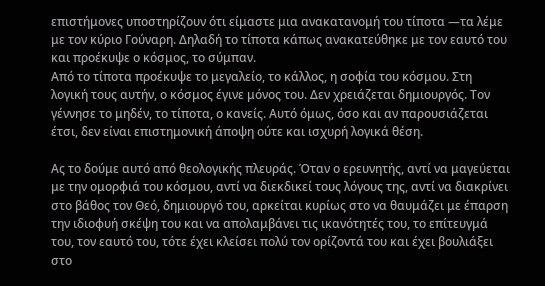επιστήμονες υποστηρίζουν ότι είμαστε μια ανακατανομή του τίποτα —τα λέμε με τον κύριο Γούναρη. Δηλαδή το τίποτα κάπως ανακατεύθηκε με τον εαυτό του και προέκυψε ο κόσμος, το σύμπαν.
Από το τίποτα προέκυψε το μεγαλείο, το κάλλος, η σοφία του κόσμου. Στη λογική τους αυτήν, ο κόσμος έγινε μόνος του. Δεν χρειάζεται δημιουργός. Τον γέννησε το μηδέν, το τίποτα, ο κανείς. Αυτό όμως, όσο και αν παρουσιάζεται έτσι, δεν είναι επιστημονική άποψη ούτε και ισχυρή λογικά θέση.

Ας το δούμε αυτό από θεολογικής πλευράς. Όταν ο ερευνητής, αντί να μαγεύεται με την ομορφιά του κόσμου, αντί να διεκδικεί τους λόγους της, αντί να διακρίνει στο βάθος τον Θεό, δημιουργό του, αρκείται κυρίως στο να θαυμάζει με έπαρση την ιδιοφυή σκέψη του και να απολαμβάνει τις ικανότητές του, το επίτευγμά του, τον εαυτό του, τότε έχει κλείσει πολύ τον ορίζοντά του και έχει βουλιάξει στο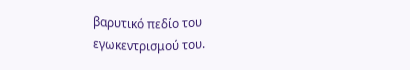βαρυτικό πεδίο του εγωκεντρισμού του.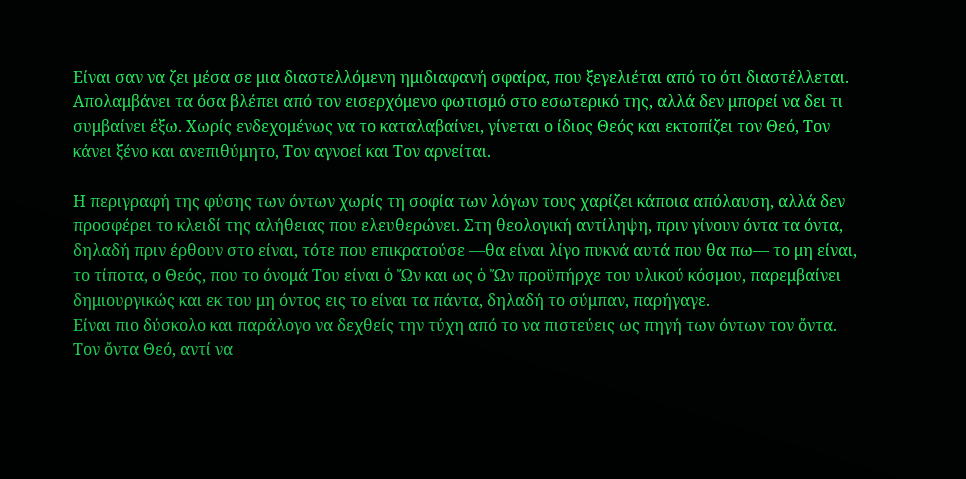Είναι σαν να ζει μέσα σε μια διαστελλόμενη ημιδιαφανή σφαίρα, που ξεγελιέται από το ότι διαστέλλεται. Απολαμβάνει τα όσα βλέπει από τον εισερχόμενο φωτισμό στο εσωτερικό της, αλλά δεν μπορεί να δει τι συμβαίνει έξω. Χωρίς ενδεχομένως να το καταλαβαίνει, γίνεται ο ίδιος Θεός και εκτοπίζει τον Θεό, Τον κάνει ξένο και ανεπιθύμητο, Τον αγνοεί και Τον αρνείται.

Η περιγραφή της φύσης των όντων χωρίς τη σοφία των λόγων τους χαρίζει κάποια απόλαυση, αλλά δεν προσφέρει το κλειδί της αλήθειας που ελευθερώνει. Στη θεολογική αντίληψη, πριν γίνουν όντα τα όντα, δηλαδή πριν έρθουν στο είναι, τότε που επικρατούσε —θα είναι λίγο πυκνά αυτά που θα πω— το μη είναι, το τίποτα, ο Θεός, που το όνομά Του είναι ὁ Ὤν και ως ὁ Ὤν προϋπήρχε του υλικού κόσμου, παρεμβαίνει δημιουργικώς και εκ του μη όντος εις το είναι τα πάντα, δηλαδή το σύμπαν, παρήγαγε.
Είναι πιο δύσκολο και παράλογο να δεχθείς την τύχη από το να πιστεύεις ως πηγή των όντων τον ὄντα. Τον ὄντα Θεό, αντί να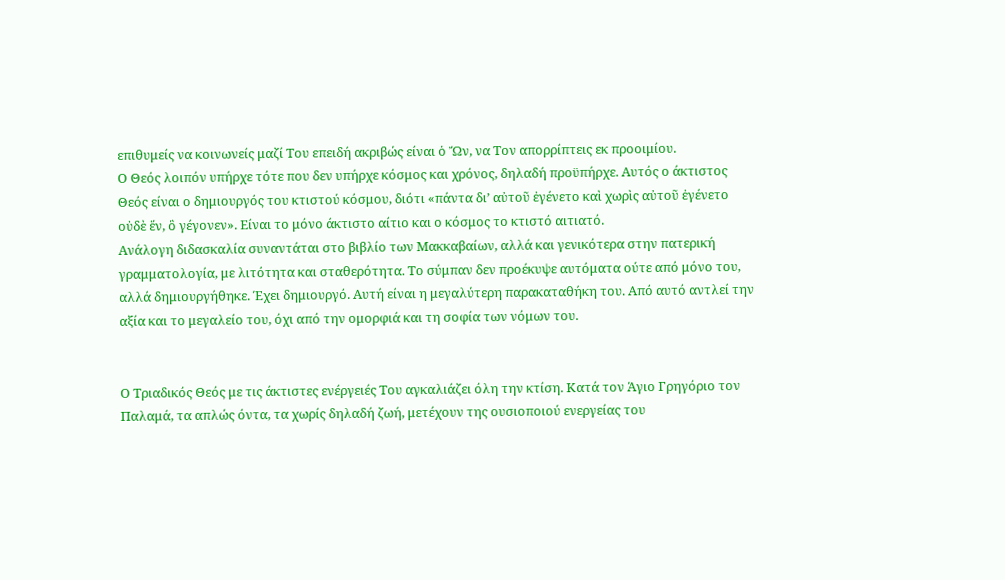επιθυμείς να κοινωνείς μαζί Του επειδή ακριβώς είναι ὁ Ὤν, να Τον απορρίπτεις εκ προοιμίου.
Ο Θεός λοιπόν υπήρχε τότε που δεν υπήρχε κόσμος και χρόνος, δηλαδή προϋπήρχε. Αυτός ο άκτιστος Θεός είναι ο δημιουργός του κτιστού κόσμου, διότι «πάντα δι’ αὐτοῦ ἐγένετο καὶ χωρὶς αὐτοῦ ἐγένετο οὐδὲ ἕν, ὃ γέγονεν». Είναι το μόνο άκτιστο αίτιο και ο κόσμος το κτιστό αιτιατό.
Ανάλογη διδασκαλία συναντάται στο βιβλίο των Μακκαβαίων, αλλά και γενικότερα στην πατερική γραμματολογία, με λιτότητα και σταθερότητα. Το σύμπαν δεν προέκυψε αυτόματα ούτε από μόνο του, αλλά δημιουργήθηκε. Έχει δημιουργό. Αυτή είναι η μεγαλύτερη παρακαταθήκη του. Από αυτό αντλεί την αξία και το μεγαλείο του, όχι από την ομορφιά και τη σοφία των νόμων του.


Ο Τριαδικός Θεός με τις άκτιστες ενέργειές Του αγκαλιάζει όλη την κτίση. Κατά τον Άγιο Γρηγόριο τον Παλαμά, τα απλώς όντα, τα χωρίς δηλαδή ζωή, μετέχουν της ουσιοποιού ενεργείας του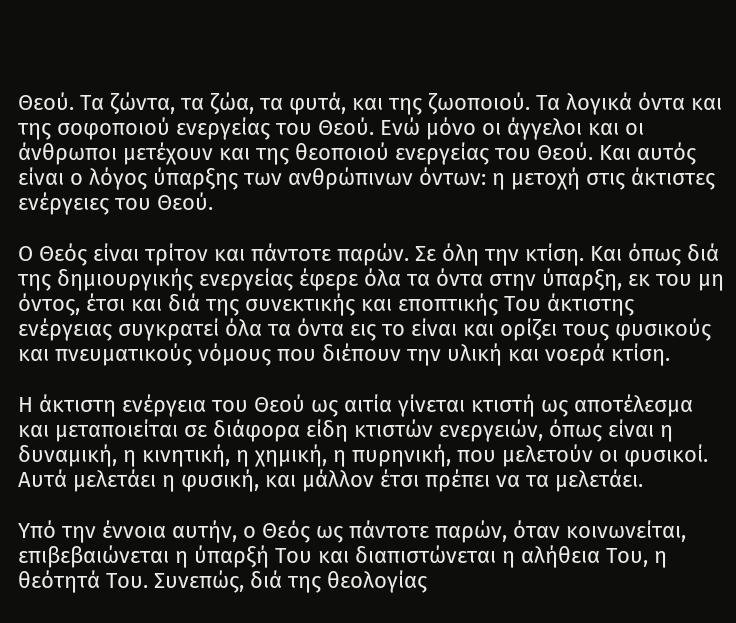Θεού. Τα ζώντα, τα ζώα, τα φυτά, και της ζωοποιού. Τα λογικά όντα και της σοφοποιού ενεργείας του Θεού. Ενώ μόνο οι άγγελοι και οι άνθρωποι μετέχουν και της θεοποιού ενεργείας του Θεού. Και αυτός είναι ο λόγος ύπαρξης των ανθρώπινων όντων: η μετοχή στις άκτιστες ενέργειες του Θεού.

Ο Θεός είναι τρίτον και πάντοτε παρών. Σε όλη την κτίση. Και όπως διά της δημιουργικής ενεργείας έφερε όλα τα όντα στην ύπαρξη, εκ του μη όντος, έτσι και διά της συνεκτικής και εποπτικής Του άκτιστης ενέργειας συγκρατεί όλα τα όντα εις το είναι και ορίζει τους φυσικούς και πνευματικούς νόμους που διέπουν την υλική και νοερά κτίση.

Η άκτιστη ενέργεια του Θεού ως αιτία γίνεται κτιστή ως αποτέλεσμα και μεταποιείται σε διάφορα είδη κτιστών ενεργειών, όπως είναι η δυναμική, η κινητική, η χημική, η πυρηνική, που μελετούν οι φυσικοί. Αυτά μελετάει η φυσική, και μάλλον έτσι πρέπει να τα μελετάει.

Υπό την έννοια αυτήν, ο Θεός ως πάντοτε παρών, όταν κοινωνείται, επιβεβαιώνεται η ύπαρξή Του και διαπιστώνεται η αλήθεια Του, η θεότητά Του. Συνεπώς, διά της θεολογίας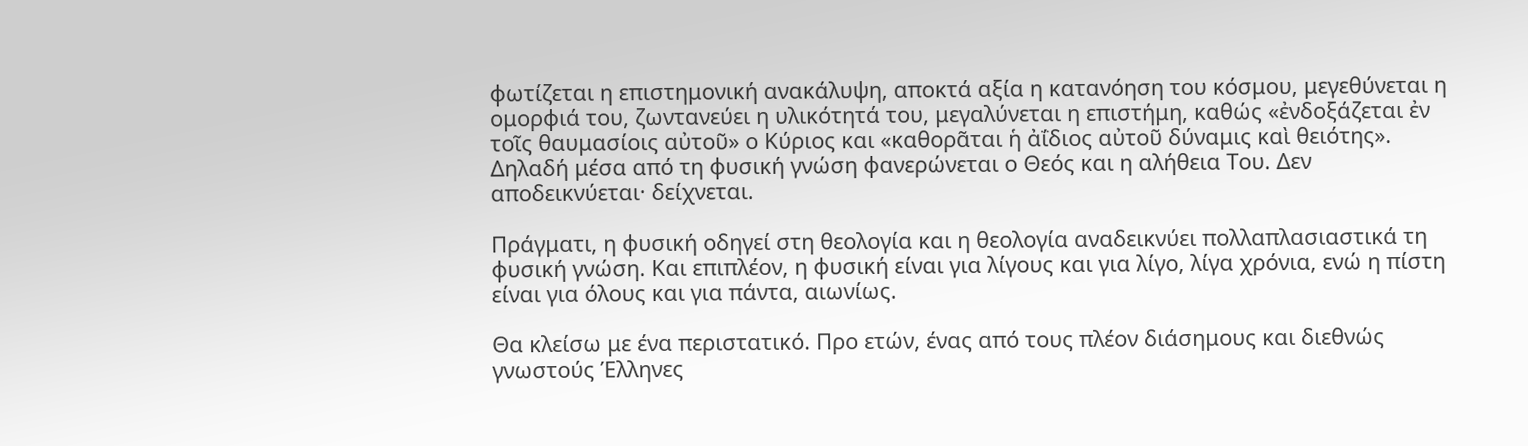φωτίζεται η επιστημονική ανακάλυψη, αποκτά αξία η κατανόηση του κόσμου, μεγεθύνεται η ομορφιά του, ζωντανεύει η υλικότητά του, μεγαλύνεται η επιστήμη, καθώς «ἐνδοξάζεται ἐν τοῖς θαυμασίοις αὐτοῦ» ο Κύριος και «καθορᾶται ἡ ἀΐδιος αὐτοῦ δύναμις καὶ θειότης». Δηλαδή μέσα από τη φυσική γνώση φανερώνεται ο Θεός και η αλήθεια Του. Δεν αποδεικνύεται· δείχνεται.

Πράγματι, η φυσική οδηγεί στη θεολογία και η θεολογία αναδεικνύει πολλαπλασιαστικά τη φυσική γνώση. Και επιπλέον, η φυσική είναι για λίγους και για λίγο, λίγα χρόνια, ενώ η πίστη είναι για όλους και για πάντα, αιωνίως.

Θα κλείσω με ένα περιστατικό. Προ ετών, ένας από τους πλέον διάσημους και διεθνώς γνωστούς Έλληνες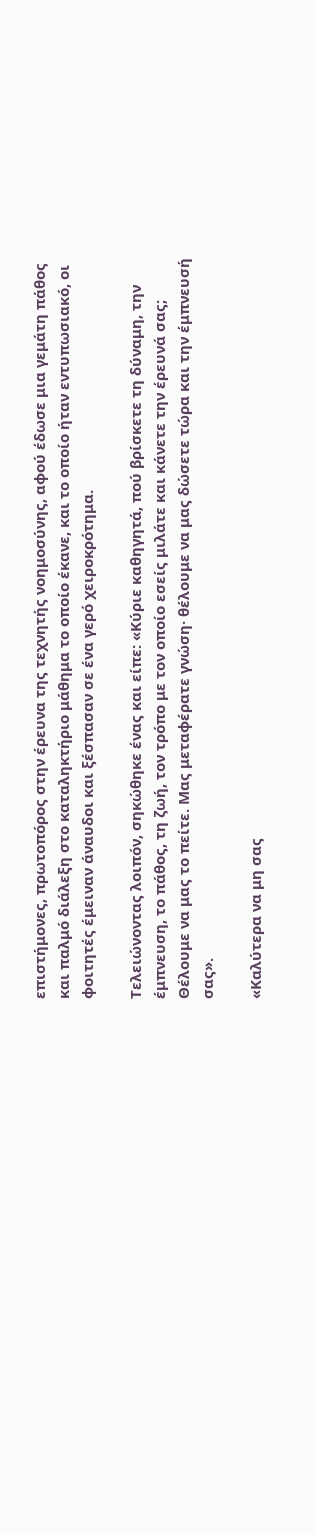επιστήμονες, πρωτοπόρος στην έρευνα της τεχνητής νοημοσύνης, αφού έδωσε μια γεμάτη πάθος και παλμό διάλεξη στο καταληκτήριο μάθημα το οποίο έκανε, και το οποίο ήταν εντυπωσιακό, οι φοιτητές έμειναν άναυδοι και ξέσπασαν σε ένα γερό χειροκρότημα.

Τελειώνοντας λοιπόν, σηκώθηκε ένας και είπε: «Κύριε καθηγητά, πού βρίσκετε τη δύναμη, την έμπνευση, το πάθος, τη ζωή, τον τρόπο με τον οποίο εσείς μιλάτε και κάνετε την έρευνά σας; Θέλουμε να μας το πείτε. Μας μεταφέρατε γνώση· θέλουμε να μας δώσετε τώρα και την έμπνευσή σας».

«Καλύτερα να μη σας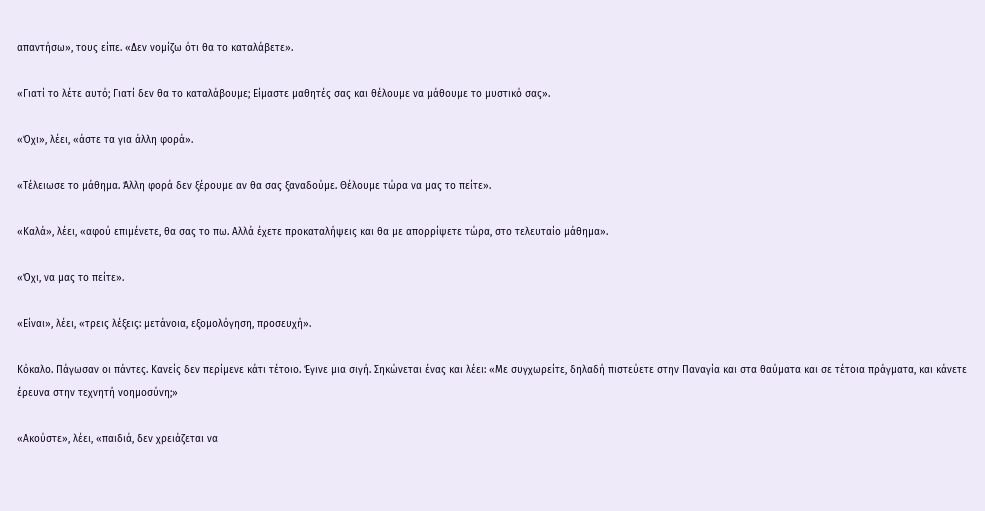απαντήσω», τους είπε. «Δεν νομίζω ότι θα το καταλάβετε».

«Γιατί το λέτε αυτό; Γιατί δεν θα το καταλάβουμε; Είμαστε μαθητές σας και θέλουμε να μάθουμε το μυστικό σας».

«Όχι», λέει, «άστε τα για άλλη φορά».

«Τέλειωσε το μάθημα. Άλλη φορά δεν ξέρουμε αν θα σας ξαναδούμε. Θέλουμε τώρα να μας το πείτε».

«Καλά», λέει, «αφού επιμένετε, θα σας το πω. Αλλά έχετε προκαταλήψεις και θα με απορρίψετε τώρα, στο τελευταίο μάθημα».

«Όχι, να μας το πείτε».

«Είναι», λέει, «τρεις λέξεις: μετάνοια, εξομολόγηση, προσευχή».

Κόκαλο. Πάγωσαν οι πάντες. Κανείς δεν περίμενε κάτι τέτοιο. Έγινε μια σιγή. Σηκώνεται ένας και λέει: «Με συγχωρείτε, δηλαδή πιστεύετε στην Παναγία και στα θαύματα και σε τέτοια πράγματα, και κάνετε έρευνα στην τεχνητή νοημοσύνη;»

«Ακούστε», λέει, «παιδιά, δεν χρειάζεται να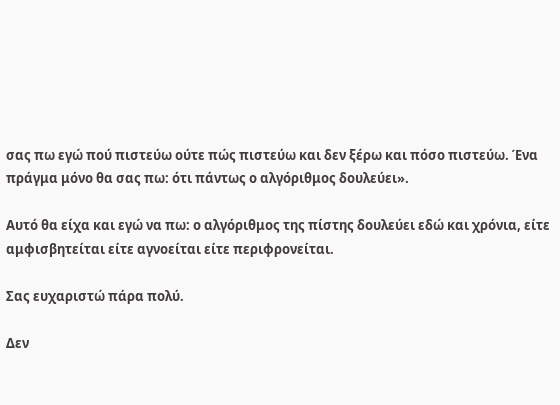σας πω εγώ πού πιστεύω ούτε πώς πιστεύω και δεν ξέρω και πόσο πιστεύω. Ένα πράγμα μόνο θα σας πω: ότι πάντως ο αλγόριθμος δουλεύει».

Αυτό θα είχα και εγώ να πω: ο αλγόριθμος της πίστης δουλεύει εδώ και χρόνια, είτε αμφισβητείται είτε αγνοείται είτε περιφρονείται.

Σας ευχαριστώ πάρα πολύ.

Δεν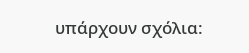υπάρχουν σχόλια: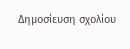Δημοσίευση σχολίου